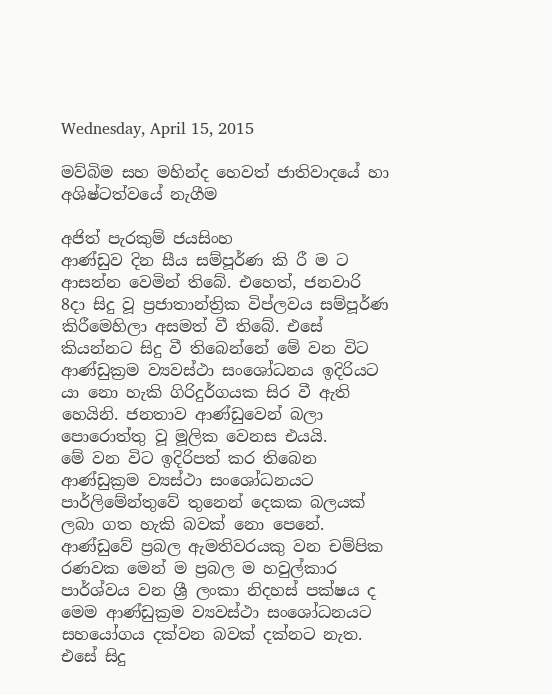Wednesday, April 15, 2015

මව්බිම සහ මහින්ද හෙවත් ජාතිවාදයේ හා අශිෂ්ටත්වයේ නැගීම

අජිත් පැරකුම් ජයසිංහ
ආණ්ඩුව දින සීය සම්පූර්ණ කි රී ම ට ආසන්න වෙමින් තිබේ. එහෙත්, ජනවාරි 8දා සිදු වූ ප්‍රජාතාන්ත්‍රික විප්ලවය සම්පූර්ණ කිරීමෙහිලා අසමත් වී තිබේ. එසේ කියන්නට සිදු වී තිබෙන්නේ මේ වන විට ආණ්ඩුක්‍රම ව්‍යවස්ථා සංශෝධනය ඉදිරියට යා නො හැකි ගිරිදුර්ගයක සිර වී ඇති හෙයිනි. ජනතාව ආණ්ඩුවෙන් බලා පොරොත්තු වූ මූලික වෙනස එයයි.
මේ වන විට ඉදිරිපත් කර තිබෙන ආණ්ඩුක්‍රම ව්‍යස්ථා සංශෝධනයට පාර්ලිමේන්තුවේ තුනෙන් දෙකක බලයක් ලබා ගත හැකි බවක් නො පෙනේ. ආණ්ඩුවේ ප්‍රබල ඇමතිවරයකු වන චම්පික රණවක මෙන් ම ප්‍රබල ම හවුල්කාර පාර්ශ්වය වන ශ්‍රී ලංකා නිදහස් පක්ෂය ද මෙම ආණ්ඩුක්‍රම ව්‍යවස්ථා සංශෝධනයට සහයෝගය දක්වන බවක් දක්නට නැත. එසේ සිදු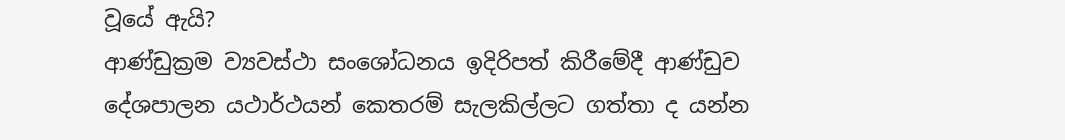වූයේ ඇයි?
ආණ්ඩුක්‍රම ව්‍යවස්ථා සංශෝධනය ඉදිරිපත් කිරීමේදී ආණ්ඩුව දේශපාලන යථාර්ථයන් කෙතරම් සැලකිල්ලට ගත්තා ද යන්න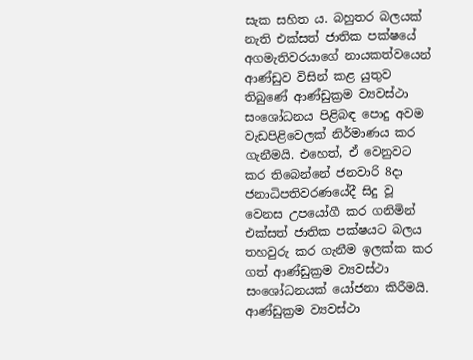සැක සහිත ය. බහුතර බලයක් නැති එක්සත් ජාතික පක්ෂයේ අගමැතිවරයාගේ නායකත්වයෙන් ආණ්ඩුව විසින් කළ යුතුව තිබුණේ ආණ්ඩුක්‍රම ව්‍යවස්ථා සංශෝධනය පිළිබඳ පොදු අවම වැඩපිළිවෙලක් නිර්මාණය කර ගැනීමයි. එහෙත්, ඒ වෙනුවට කර තිබෙන්නේ ජනවාරි 8දා ජනාධිපතිවරණයේදී සිදු වූ වෙනස උපයෝගී කර ගනිමින් එක්සත් ජාතික පක්ෂයට බලය තහවුරු කර ගැනීම ඉලක්ක කර ගත් ආණ්ඩුක්‍රම ව්‍යවස්ථා සංශෝධනයක් යෝජනා කිරීමයි.
ආණ්ඩුක්‍රම ව්‍යවස්ථා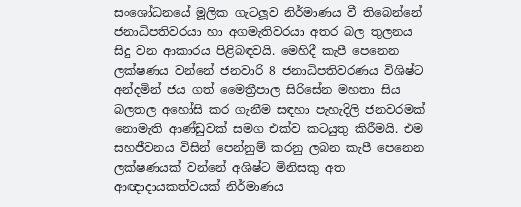සංශෝධනයේ මූලික ගැටලූව නිර්මාණය වී තිබෙන්නේ ජනාධිපතිවරයා හා අගමැතිවරයා අතර බල තුලනය සිදු වන ආකාරය පිළිබඳවයි. මෙහිදී කැපී පෙනෙන ලක්ෂණය වන්නේ ජනවාරි 8 ජනාධිපතිවරණය විශිෂ්ට අන්දමින් ජය ගත් මෛත්‍රීපාල සිරිසේන මහතා සිය බලතල අහෝසි කර ගැනීම සඳහා පැහැදිලි ජනවරමක් නොමැති ආණ්ඩුවක් සමග එක්ව කටයුතු කිරීමයි. එම සහජීවනය විසින් පෙන්නුම් කරනු ලබන කැපී පෙනෙන ලක්ෂණයක් වන්නේ අශිෂ්ට මිනිසකු අත ආඥාදායකත්වයක් නිර්මාණය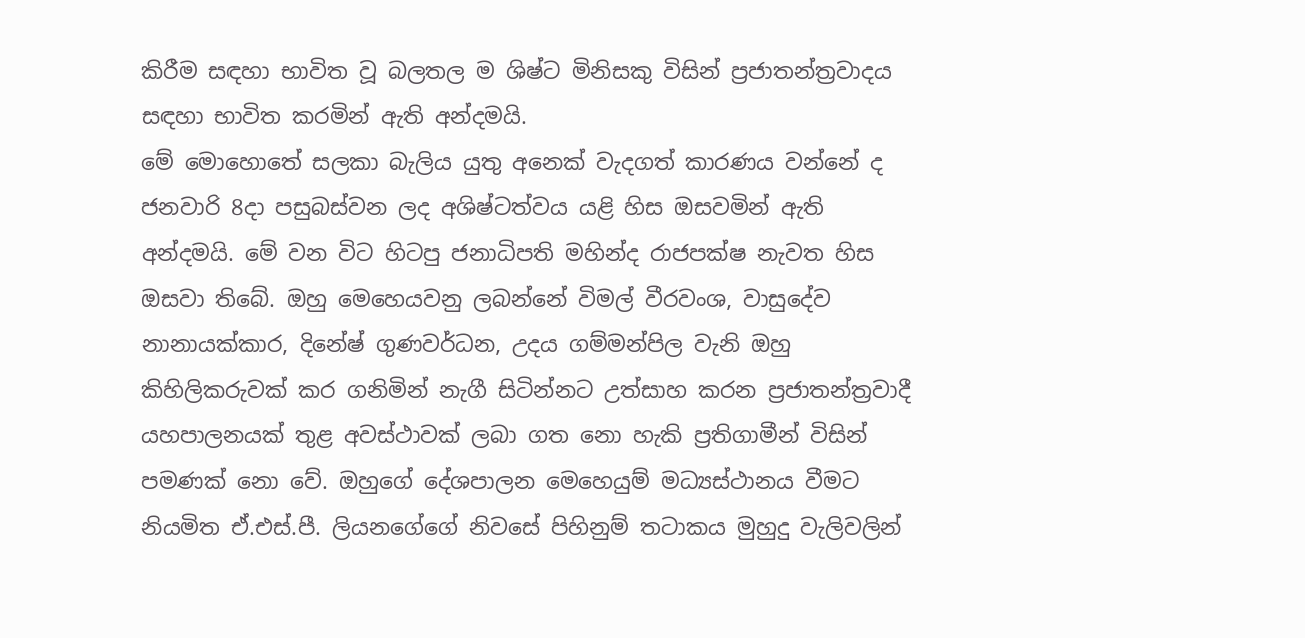කිරීම සඳහා භාවිත වූ බලතල ම ශිෂ්ට මිනිසකු විසින් ප්‍රජාතන්ත්‍රවාදය සඳහා භාවිත කරමින් ඇති අන්දමයි.
මේ මොහොතේ සලකා බැලිය යුතු අනෙක් වැදගත් කාරණය වන්නේ ද ජනවාරි 8දා පසුබස්වන ලද අශිෂ්ටත්වය යළි හිස ඔසවමින් ඇති අන්දමයි. මේ වන විට හිටපු ජනාධිපති මහින්ද රාජපක්ෂ නැවත හිස ඔසවා තිබේ. ඔහු මෙහෙයවනු ලබන්නේ විමල් වීරවංශ, වාසුදේව නානායක්කාර, දිනේෂ් ගුණවර්ධන, උදය ගම්මන්පිල වැනි ඔහු කිහිලිකරුවක් කර ගනිමින් නැගී සිටින්නට උත්සාහ කරන ප්‍රජාතන්ත්‍රවාදී යහපාලනයක් තුළ අවස්ථාවක් ලබා ගත නො හැකි ප්‍රතිගාමීන් විසින් පමණක් නො වේ. ඔහුගේ දේශපාලන මෙහෙයුම් මධ්‍යස්ථානය වීමට නියමිත ඒ.එස්.පී. ලියනගේගේ නිවසේ පිහිනුම් තටාකය මුහුදු වැලිවලින්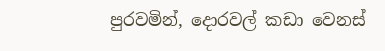පුරවමින්, දොරවල් කඩා වෙනස්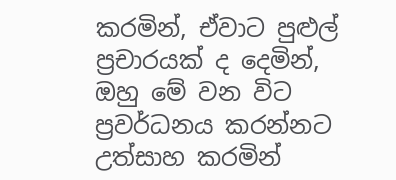කරමින්, ඒවාට පුළුල් ප්‍රචාරයක් ද දෙමින්, ඔහු මේ වන විට ප්‍රවර්ධනය කරන්නට උත්සාහ කරමින්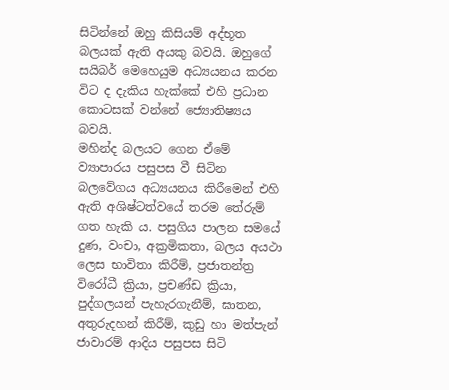සිටින්නේ ඔහු කිසියම් අද්භූත බලයක් ඇති අයකු බවයි. ඔහුගේ සයිබර් මෙහෙයුම අධ්‍යයනය කරන විට ද දැකිය හැක්කේ එහි ප්‍රධාන කොටසක් වන්නේ ජ්‍යොතිෂ්‍යය බවයි.
මහින්ද බලයට ගෙන ඒමේ ව්‍යාපාරය පසුපස වී සිටින බලවේගය අධ්‍යයනය කිරීමෙන් එහි ඇති අශිෂ්ටත්වයේ තරම තේරුම් ගත හැකි ය. පසුගිය පාලන සමයේ දුණ, වංචා, අක්‍රමිකතා, බලය අයථා ලෙස භාවිතා කිරීම්, ප්‍රජාතන්ත්‍ර විරෝධී ක්‍රියා, ප්‍රචණ්ඩ ක්‍රියා, පුද්ගලයන් පැහැරගැනීම්, ඝාතන, අතුරුදහන් කිරීම්, කුඩු හා මත්පැන් ජාවාරම් ආදිය පසුපස සිටි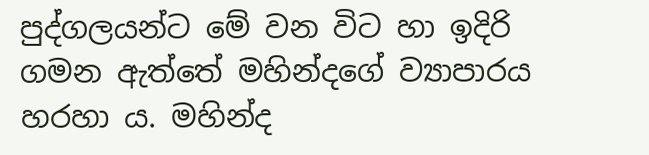පුද්ගලයන්ට මේ වන විට හා ඉදිරි ගමන ඇත්තේ මහින්දගේ ව්‍යාපාරය හරහා ය. මහින්ද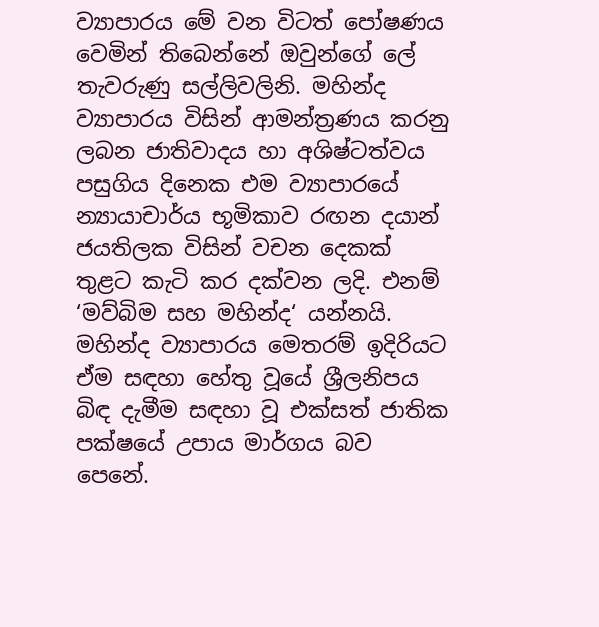ව්‍යාපාරය මේ වන විටත් පෝෂණය වෙමින් තිබෙන්නේ ඔවුන්ගේ ලේ තැවරුණු සල්ලිවලිනි. මහින්ද ව්‍යාපාරය විසින් ආමන්ත්‍රණය කරනු ලබන ජාතිවාදය හා අශිෂ්ටත්වය පසුගිය දිනෙක එම ව්‍යාපාරයේ න්‍යායාචාර්ය භූමිකාව රඟන දයාන් ජයතිලක විසින් වචන දෙකක් තුළට කැටි කර දක්වන ලදි. එනම් ‘මව්බිම සහ මහින්ද‘ යන්නයි.
මහින්ද ව්‍යාපාරය මෙතරම් ඉදිරියට ඒම සඳහා හේතු වූයේ ශ්‍රීලනිපය බිඳ දැමීම සඳහා වූ එක්සත් ජාතික පක්ෂයේ උපාය මාර්ගය බව පෙනේ.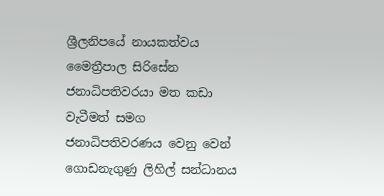ශ්‍රීලනිපයේ නායකත්වය මෛත්‍රීපාල සිරිසේන ජනාධිපතිවරයා මත කඩා වැටීමත් සමග ජනාධිපතිවරණය වෙනු වෙන් ගොඩනැගුණු ලිහිල් සන්ධානය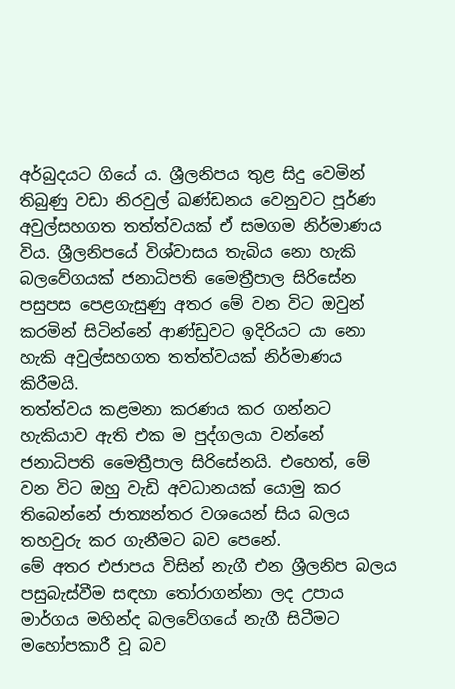අර්බුදයට ගියේ ය. ශ්‍රීලනිපය තුළ සිදු වෙමින් තිබුණු වඩා නිරවුල් ඛණ්ඩනය වෙනුවට පූර්ණ අවුල්සහගත තත්ත්වයක් ඒ සමගම නිර්මාණය විය. ශ්‍රීලනිපයේ විශ්වාසය තැබිය නො හැකි බලවේගයක් ජනාධිපති මෛත්‍රීපාල සිරිසේන පසුපස පෙළගැසුණු අතර මේ වන විට ඔවුන් කරමින් සිටින්නේ ආණ්ඩුවට ඉදිරියට යා නො හැකි අවුල්සහගත තත්ත්වයක් නිර්මාණය කිරීමයි.
තත්ත්වය කළමනා කරණය කර ගන්නට හැකියාව ඇති එක ම පුද්ගලයා වන්නේ ජනාධිපති මෛත්‍රීපාල සිරිසේනයි. එහෙත්, මේ වන විට ඔහු වැඩි අවධානයක් යොමු කර තිබෙන්නේ ජාත්‍යන්තර වශයෙන් සිය බලය තහවුරු කර ගැනීමට බව පෙනේ.
මේ අතර එජාපය විසින් නැගී එන ශ්‍රීලනිප බලය පසුබැස්වීම සඳහා තෝරාගන්නා ලද උපාය මාර්ගය මහින්ද බලවේගයේ නැගී සිටීමට මහෝපකාරී වූ බව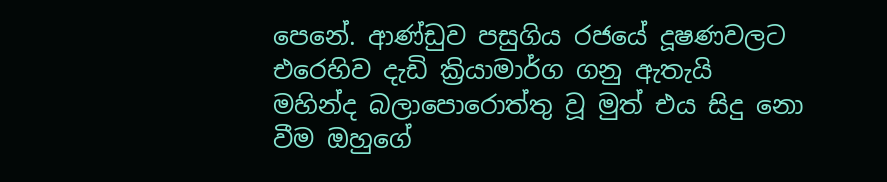පෙනේ. ආණ්ඩුව පසුගිය රජයේ දූෂණවලට එරෙහිව දැඩි ක්‍රියාමාර්ග ගනු ඇතැයි මහින්ද බලාපොරොත්තු වූ මුත් එය සිදු නො වීම ඔහුගේ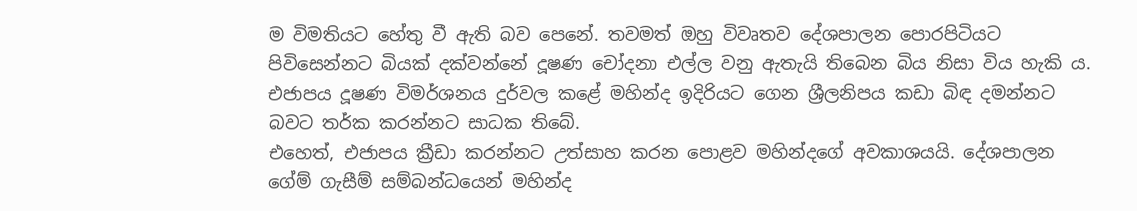ම විමතියට හේතු වී ඇති බව පෙනේ. තවමත් ඔහු විවෘතව දේශපාලන පොරපිටියට පිවිසෙන්නට බියක් දක්වන්නේ දූෂණ චෝදනා එල්ල වනු ඇතැයි තිබෙන බිය නිසා විය හැකි ය. එජාපය දූෂණ විමර්ශනය දුර්වල කළේ මහින්ද ඉදිරියට ගෙන ශ්‍රීලනිපය කඩා බිඳ දමන්නට බවට තර්ක කරන්නට සාධක තිබේ.
එහෙත්, එජාපය ක්‍රීඩා කරන්නට උත්සාහ කරන පොළව මහින්දගේ අවකාශයයි. දේශපාලන ගේම් ගැසීම් සම්බන්ධයෙන් මහින්ද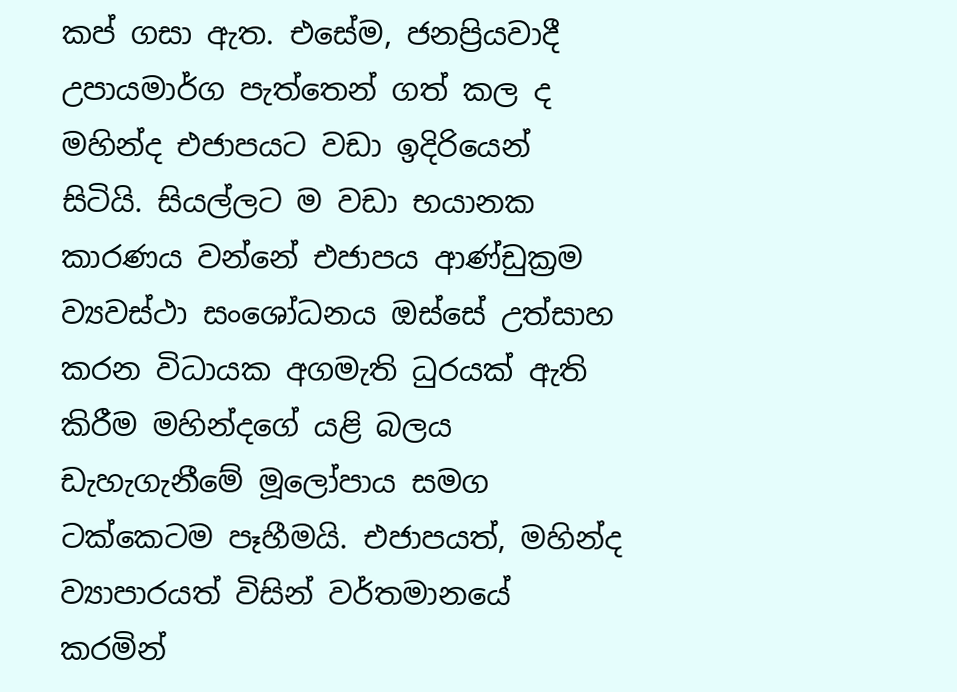කප් ගසා ඇත. එසේම, ජනප්‍රියවාදී උපායමාර්ග පැත්තෙන් ගත් කල ද මහින්ද එජාපයට වඩා ඉදිරියෙන් සිටියි. සියල්ලට ම වඩා භයානක කාරණය වන්නේ එජාපය ආණ්ඩුක්‍රම ව්‍යවස්ථා සංශෝධනය ඔස්සේ උත්සාහ කරන විධායක අගමැති ධුරයක් ඇති කිරීම මහින්දගේ යළි බලය ඩැහැගැනීමේ මූලෝපාය සමග ටක්කෙටම පෑහීමයි. එජාපයත්, මහින්ද ව්‍යාපාරයත් විසින් වර්තමානයේ කරමින්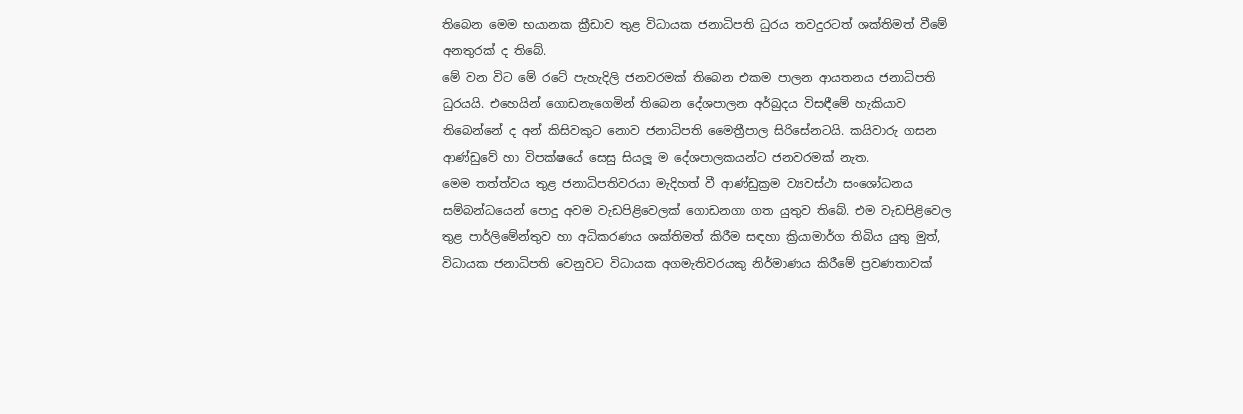තිබෙන මෙම භයානක ක්‍රීඩාව තුළ විධායක ජනාධිපති ධුරය තවදුරටත් ශක්තිමත් වීමේ අනතුරක් ද තිබේ.
මේ වන විට මේ රටේ පැහැදිලි ජනවරමක් තිබෙන එකම පාලන ආයතනය ජනාධිපති ධුරයයි. එහෙයින් ගොඩනැගෙමින් තිබෙන දේශපාලන අර්බුදය විසඳීමේ හැකියාව තිබෙන්නේ ද අන් කිසිවකුට නොව ජනාධිපති මෛත්‍රීපාල සිරිසේනටයි. කයිවාරු ගසන ආණ්ඩුවේ හා විපක්ෂයේ සෙසු සියලූ ම දේශපාලකයන්ට ජනවරමක් නැත.
මෙම තත්ත්වය තුළ ජනාධිපතිවරයා මැදිහත් වී ආණ්ඩුක්‍රම ව්‍යවස්ථා සංශෝධනය සම්බන්ධයෙන් පොදු අවම වැඩපිළිවෙලක් ගොඩනගා ගත යුතුව තිබේ. එම වැඩපිළිවෙල තුළ පාර්ලිමේන්තුව හා අධිකරණය ශක්තිමත් කිරීම සඳහා ක්‍රියාමාර්ග තිබිය යුතු මුත්, විධායක ජනාධිපති වෙනුවට විධායක අගමැතිවරයකු නිර්මාණය කිරීමේ ප්‍රවණතාවක්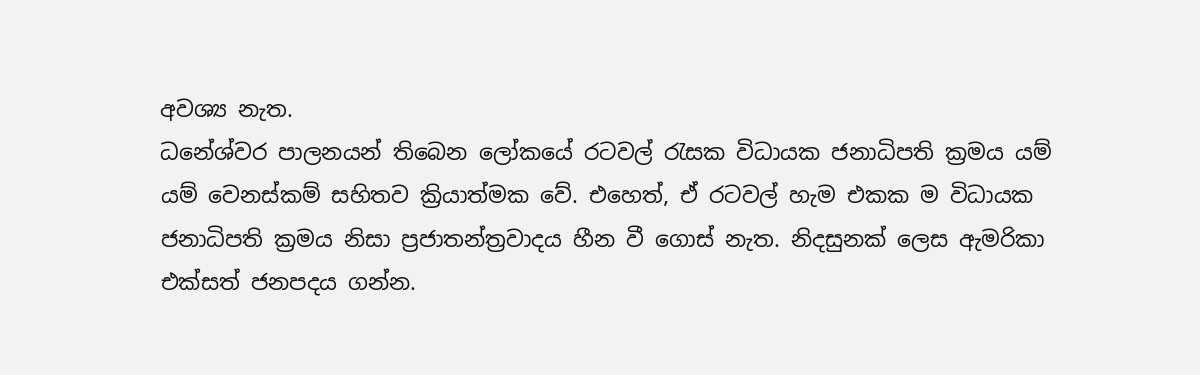අවශ්‍ය නැත.
ධනේශ්වර පාලනයන් තිබෙන ලෝකයේ රටවල් රැසක විධායක ජනාධිපති ක්‍රමය යම් යම් වෙනස්කම් සහිතව ක්‍රියාත්මක වේ. එහෙත්, ඒ රටවල් හැම එකක ම විධායක ජනාධිපති ක්‍රමය නිසා ප්‍රජාතන්ත්‍රවාදය හීන වී ගොස් නැත. නිදසුනක් ලෙස ඇමරිකා එක්සත් ජනපදය ගන්න.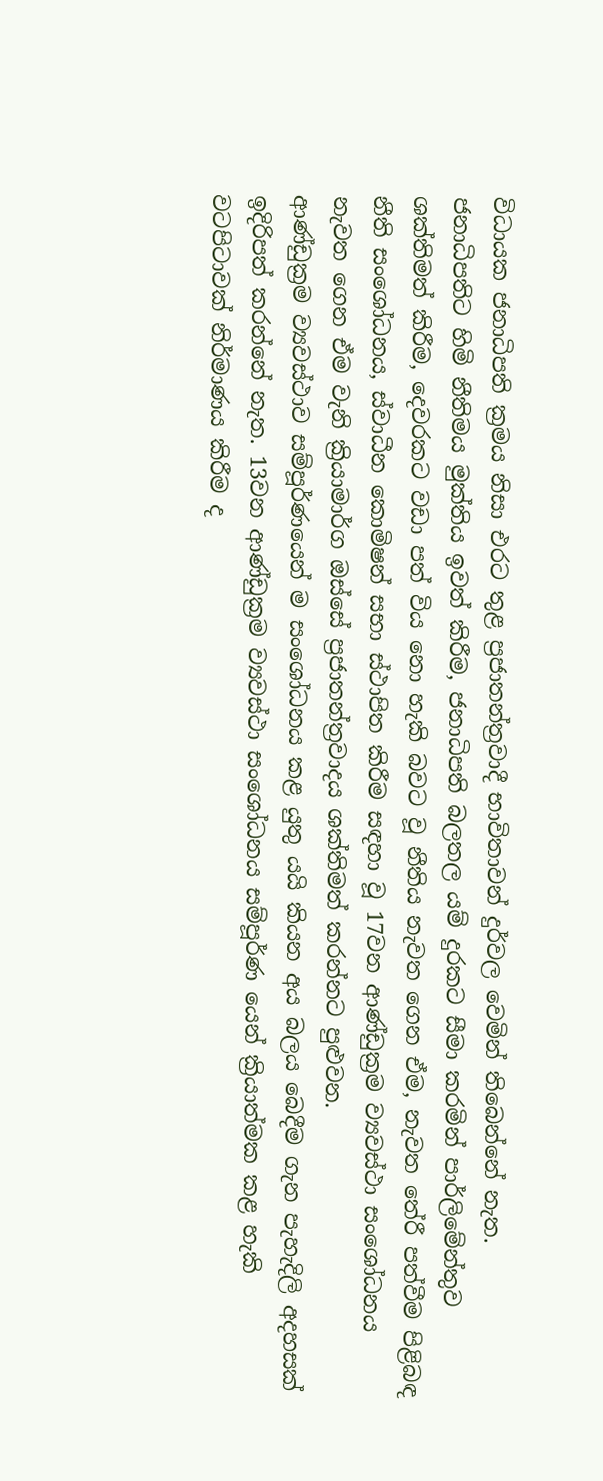විධායක ජනාධිපති ක්‍රමය නිසා එරට තුළ ප්‍රජාතන්ත්‍රවාදී භාවිතාවන් දුර්වල වෙමින් තිබෙන්නේ නැත.
ජනාධිපතිට හිමි නීතිමය මුක්තිය ඉවත් කිරීම, ජනාධිපති බලතල යම් දුරකට සීමා කරමින් පාර්ලිමේන්තුව ශක්තිමත් කිරීම, දෙවරකට වඩා පත් විය නො හැකි බවට වූ නීතිය නැවත ගෙන ඒම, නැවත තේරී පත්වීම පිළිබඳ නීති සංශෝධනය, ස්වාධීන කොමිෂන් සභා ස්ථාපිත කිරීම සඳහා වූ 17වන ආණ්ඩුක්‍රම ව්‍යවස්ථා සංශෝධනය නැවත ගෙන ඒම වැනි ක්‍රියාමාර්ග ඔස්සේ ප්‍රජාතන්ත්‍රවාදය ශක්තිමත් කරන්නට පුළුවන.
ආණ්ඩුක්‍රම ව්‍යවස්ථාව සම්පූර්ණයෙන් ම සංශෝධනය කළ යුතු යයි කියන අය බලය බෙදීම ගැන පැහැදිලි අදහසක් ඉදිරිපත් කරන්නේ නැත. 13වන ආණ්ඩුක්‍රම ව්‍යවස්ථා සංශෝධනය සම්පූර්ණ යෙන් ක්‍රියාත්මක කළ හැකි වටපිටාවක් නිර්මාණය කිරීම ද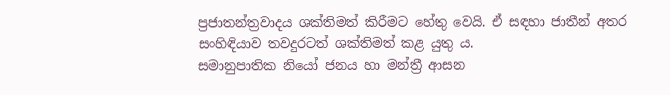ප්‍රජාතන්ත්‍රවාදය ශක්තිමත් කිරීමට හේතු වෙයි. ඒ සඳහා ජාතීන් අතර සංහිඳියාව තවදුරටත් ශක්තිමත් කළ යුතු ය.
සමානුපාතික නියෝ ජනය හා මන්ත්‍රී ආසන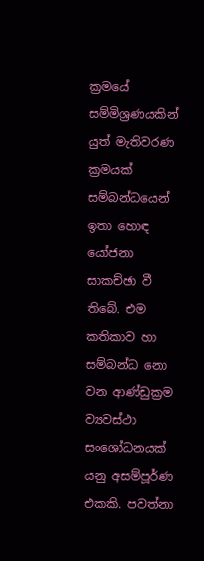ක්‍රමයේ සම්මිශ්‍රණයකින් යුත් මැතිවරණ ක්‍රමයක් සම්බන්ධයෙන් ඉතා හොඳ යෝජනා සාකච්ඡා වී තිබේ. එම කතිකාව හා සම්බන්ධ නො වන ආණ්ඩුක්‍රම ව්‍යවස්ථා සංශෝධනයක් යනු අසම්පූර්ණ එකකි. පවත්නා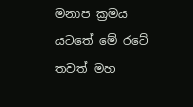මනාප ක්‍රමය යටතේ මේ රටේ තවත් මහ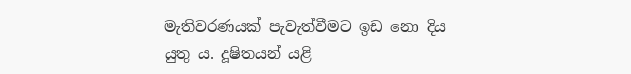මැතිවරණයක් පැවැත්වීමට ඉඩ නො දිය යුතු ය. දූෂිතයන් යළි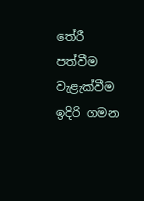තේරී පත්වීම වැළැක්වීම ඉදිරි ගමන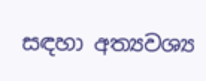සඳහා අත්‍යවශ්‍ය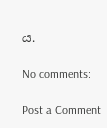ය.

No comments:

Post a Comment